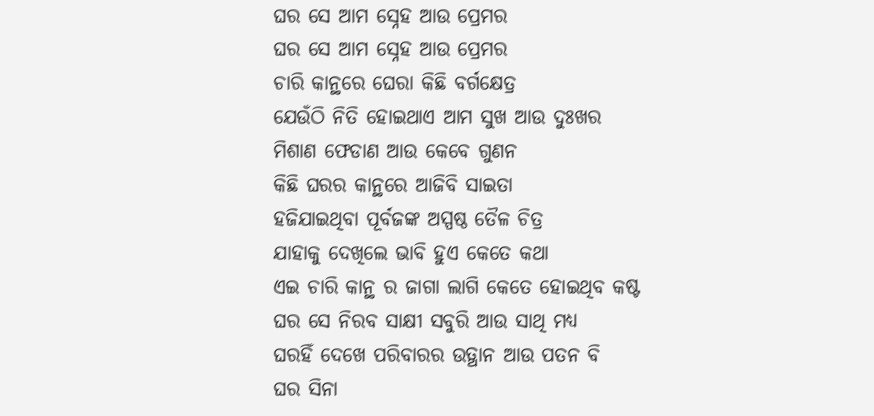ଘର ସେ ଆମ ସ୍ନେହ ଆଉ ପ୍ରେମର
ଘର ସେ ଆମ ସ୍ନେହ ଆଉ ପ୍ରେମର
ଚାରି କାନ୍ଥରେ ଘେରା କିଛି ବର୍ଗକ୍ଷେତ୍ର
ଯେଉଁଠି ନିତି ହୋଇଥାଏ ଆମ ସୁଖ ଆଉ ଦୁଃଖର
ମିଶାଣ ଫେଡାଣ ଆଉ କେବେ ଗୁଣନ
କିଛି ଘରର କାନ୍ଥରେ ଆଜିବି ସାଇତା
ହଜିଯାଇଥିବା ପୂର୍ବଜଙ୍କ ଅସ୍ପଷ୍ଠ ତୈଳ ଚିତ୍ର
ଯାହାକୁ ଦେଖିଲେ ଭାବି ହୁଏ କେତେ କଥା
ଏଇ ଚାରି କାନ୍ଥ ର ଜାଗା ଲାଗି କେତେ ହୋଇଥିବ କଷ୍ଟ
ଘର ସେ ନିରବ ସାକ୍ଷୀ ସବୁରି ଆଉ ସାଥି ମଧ୍ୟ
ଘରହିଁ ଦେଖେ ପରିବାରର ଉତ୍ଥାନ ଆଉ ପତନ ବି
ଘର ସିନା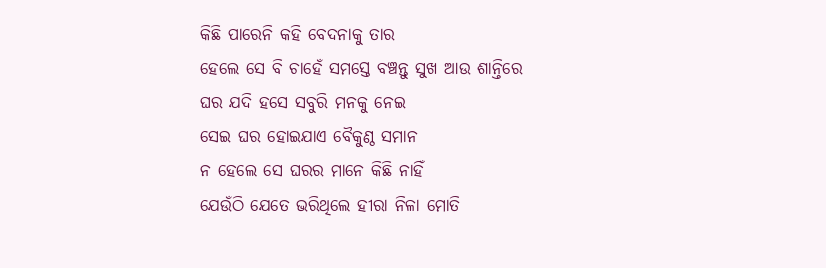କିଛି ପାରେନି କହି ବେଦନାକୁ ତାର
ହେଲେ ସେ ବି ଚାହେଁ ସମସ୍ତେ ବଞ୍ଚନ୍ତୁ ସୁଖ ଆଉ ଶାନ୍ତିରେ
ଘର ଯଦି ହସେ ସବୁରି ମନକୁ ନେଇ
ସେଇ ଘର ହୋଇଯାଏ ବୈକୁଣ୍ଠ ସମାନ
ନ ହେଲେ ସେ ଘରର ମାନେ କିଛି ନାହିଁ
ଯେଉଁଠି ଯେତେ ଭରିଥିଲେ ହୀରା ନିଳା ମୋତି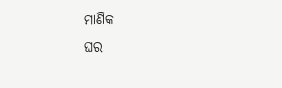ମାଣିକ
ଘର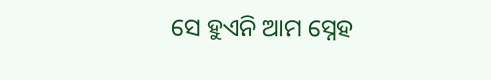ସେ ହୁଏନି ଆମ ସ୍ନେହ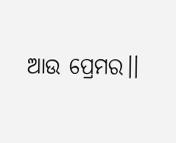ଆଉ ପ୍ରେମର।।